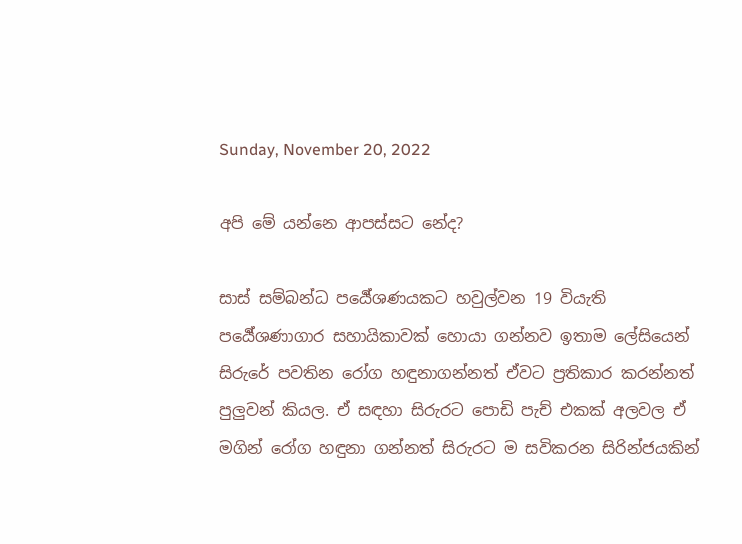Sunday, November 20, 2022

අපි මේ යන්නෙ ආපස්සට නේද?

සාස් සම්බන්ධ පර්‍යේශණයකට හවුල්වන 19 වියැති පර්‍යේශණාගාර සහායිකාවක් හොයා ගන්නව ඉතාම ලේසියෙන් සිරුරේ පවතින රෝග හඳුනාගන්නත් ඒවට ප්‍රතිකාර කරන්නත් පුලුවන් කියල. ඒ සඳහා සිරුරට පොඩි පැච් එකක් අලවල ඒ මගින් රෝග හඳුනා ගන්නත් සිරුරට ම සවිකරන සිරින්ජයකින්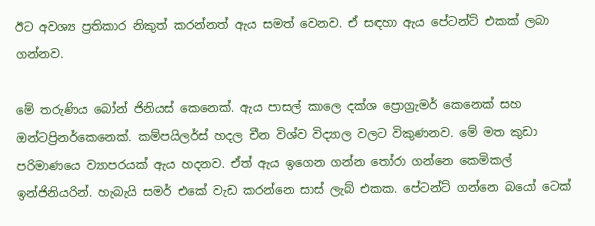ඊට අවශ්‍ය ප්‍රතිකාර නිකුත් කරන්නත් ඇය සමත් වෙනව. ඒ සඳහා ඇය පේටන්ට් එකක් ලබා ගන්නව.

මේ තරුණිය බෝන් ජිනියස් කෙනෙක්. ඇය පාසල් කාලෙ දක්ශ ප්‍රොග්‍රැමර් කෙනෙක් සහ ඔන්ටප්‍රිනර්කෙනෙක්. කම්පයිලර්ස් හදල චීන විශ්ව විද්‍යාල වලට විකුණනව. මේ මත කුඩා පරිමාණයෙ ව්‍යාපරයක් ඇය හදනව. ඒත් ඇය ඉගෙන ගන්න තෝරා ගන්නෙ කෙමිකල් ඉන්ජිනියරින්. හැබැයි සමර් එකේ වැඩ කරන්නෙ සාස් ලැබ් එකක. පේටන්ට් ගන්නෙ බයෝ ටෙක්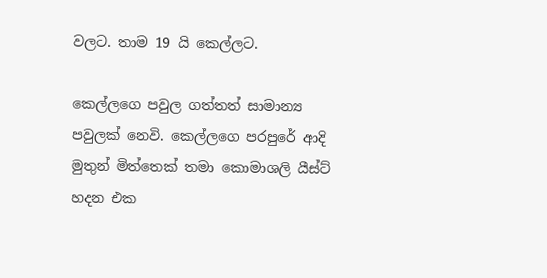වලට. තාම 19 යි කෙල්ලට.

කෙල්ලගෙ පවුල ගත්තත් සාමාන්‍ය පවුලක් නෙවි. කෙල්ලගෙ පරපුරේ ආදි මුතුන් මිත්තෙක් තමා කොමාශලි යීස්ට් හදන එක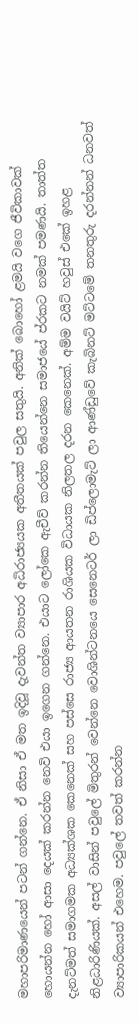මහාපරිමාණයෙන් පටන් ගන්නෙ. ඒ නිසා ඒ මත ඉදිවූ දැවන්ත ව්‍යාපාර අධිරාජ්‍යයක අතීතයක් පවුල සතුයි. අනික් බොහෝ ළමයි වගෙ ජීවිකාවක් හොයන්න හෝ ආසා දෙයක් කරන්න නෙවි එයා ඉගෙන ගන්නෙ. එයාට ලෝකෙ ඇචීව් කරන්න තියෙන්නෙ සමාජයේ ප්රකට නමක් පමණයි. තාත්ත දැනට්මත් සමාගමක අධ්‍යක්ශක කෙනෙක් සහ පස්සෙ රාජ්‍ය ආයතන රාශියක විධායක නිලතල දරන කෙනෙක්. අම්ම වයිට් හවුස් එකේ ඉහළ නිළධාරිණියක්. අසල් වාසින් පවුලේ මිතුරන් වෙන්නෙ වොශින්ටනයෙ සෙනෙටර් ලා ඩිප්ලොමැට් ලා ආණ්ඩුවේ කැබිනට් මට්ටමේ තනතුරු දරන්නන් ධනවත් ව්‍යාපාරිකයන් එහෙම. පවුලේ තවත් කරන්න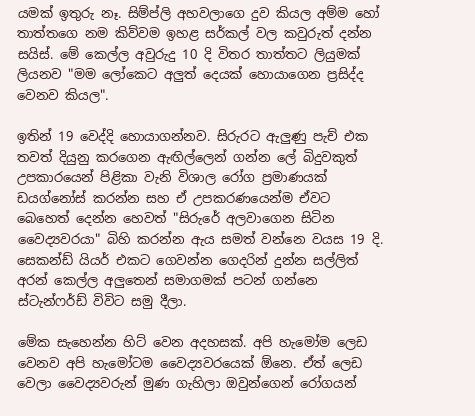යමක් ඉතුරු නෑ. සිම්ප්ලි අහවලාගෙ දුව කියල අම්ම හෝ තාත්තගෙ නම කිව්වම ඉහළ සර්කල් වල කවුරුත් දන්න සයිස්. මේ කෙල්ල අවුරුදු 10 දි විතර තාත්තට ලියුමක් ලියනව "මම ලෝකෙට අලුත් දෙයක් හොයාගෙන ප්‍රසිද්ද වෙනව කියල".

ඉතින් 19 වෙද්දි හොයාගන්නව. සිරුරට ඇලුණු පැච් එක තවත් දියුනු කරගෙන ඇඟිල්ලෙන් ගන්න ලේ බිදුවකුත් උපකාරයෙන් පිළිකා වැනි විශාල රෝග ප්‍රමාණයක් ඩයග්නෝස් කරන්න සහ ඒ උපකරණයෙන්ම ඒවට බෙහෙත් දෙන්න හෙවත් "සිරුරේ අලවාගෙන සිටින වෛද්‍යවරයා" බිහි කරන්න ඇය සමත් වන්නෙ වයස 19 දි. සෙකන්ඩ් යියර් එකට ගෙවන්න ගෙදරින් දුන්න සල්ලිත් අරන් කෙල්ල අලුතෙන් සමාගමක් පටන් ගන්නෙ ස්ටැන්ෆර්ඩ් විවිට සමු දීලා.

මේක සැහෙන්න හිට් වෙන අදහසක්. අපි හැමෝම ලෙඩ වෙනව අපි හැමෝටම වෛද්‍යවරයෙක් ඕනෙ. ඒත් ලෙඩ වෙලා වෛද්‍යවරුන් මුණ ගැහිලා ඔවුන්ගෙන් රෝගයන්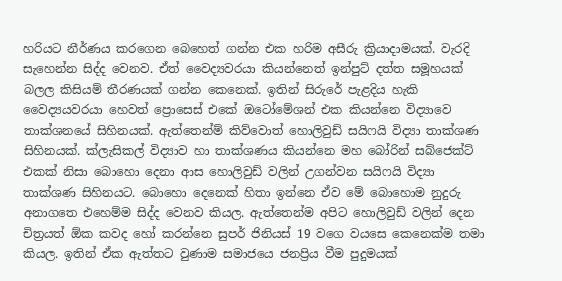හරියට නීර්ණය කරගෙන බෙහෙත් ගන්න එක හරිම අසීරු ක්‍රියාදාමයක්. වැරදි සැහෙන්න සිද්ද වෙනව. ඒත් වෛද්‍යවරයා කියන්නෙත් ඉන්පුට් දත්ත සමූහයක් බලල කිසියම් තීරණයක් ගන්න කෙනෙක්. ඉතින් සිරුරේ පැළදිය හැකි
වෛද්‍යයවරයා හෙවත් ප්‍රොසෙස් එකේ ඔටෝමේශන් එක කියන්නෙ විද්‍යාවෙ තාක්ශනයේ සිහිනයක්. ඇත්තෙන්ම් කිව්වොත් හොලිවුඩ් සයිෆයි විද්‍යා තාක්ශණ සිහිනයක්. ක්ලැසිකල් විද්‍යාව හා තාක්ශණය කියන්නෙ මහ බෝරින් සබ්ජෙක්ට් එකක් නිසා බොහො දෙනා ආස හොලිවුඩ් වලින් උගන්වන සයිෆයි විද්‍යා තාක්ශණ සිහිනයට. බොහො දෙනෙක් හිතා ඉන්නෙ ඒව මේ බොහොම නුදුරු අනාගතෙ එහෙම්ම සිද්ද වෙනව කියල. ඇත්තෙන්ම අපිට හොලිවුඩ් වලින් දෙන චිත්‍රයත් ඕක කවද හෝ කරන්නෙ සුපර් ජිනියස් 19 වගෙ වයසෙ කෙනෙක්ම තමා කියල. ඉතින් ඒක ඇත්තට වුණාම සමාජයෙ ජනප්‍රිය වීම පුදුමයක්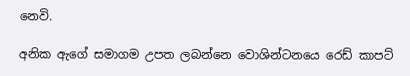නෙවි.

අනික ඇගේ සමාගම උපත ලබන්නෙ වොශින්ටනයෙ රෙඩ් කාපට්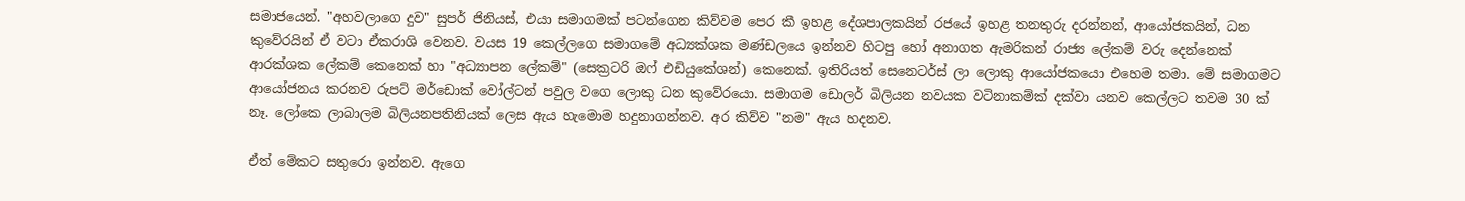සමාජයෙන්. "අහවලාගෙ දුව" සුපර් ජිනියස්, එයා සමාගමක් පටන්ගෙන කිව්වම පෙර කී ඉහළ දේශපාලකයින් රජයේ ඉහළ තනතුරු දරන්නන්, ආයෝජකයින්, ධන කුවේරයින් ඒ වටා ඒකරාශි වෙනව. වයස 19 කෙල්ලගෙ සමාගමේ අධ්‍යක්ශක මණ්ඩලයෙ ඉන්නව හිටපු හෝ අනාගත ඇමරිකන් රාජ්‍ය ලේකම් වරු දෙන්නෙක් ආරක්ශක ලේකම් කෙනෙක් හා "අධ්‍යාපන ලේකම්" (සෙක්‍රටරි ඔෆ් එඩියුකේශන්) කෙනෙක්. ඉතිරියත් සෙනෙටර්ස් ලා ලොකු ආයෝජකයො එහෙම තමා. මේ සමාගමට ආයෝජනය කරනව රුපට් මර්ඩොක් වෝල්ටන් පවුල වගෙ ලොකු ධන කුවේරයො. සමාගම ඩොලර් බිලියන නවයක වටිනාකම්ක් දක්වා යනව කෙල්ලට තවම 30 ක් නෑ. ලෝකෙ ලාබාලම බිලියනපතිනියක් ලෙස ඇය හැමොම හදුනාගන්නව. අර කිව්ව "නම" ඇය හදනව.

ඒත් මේකට සතුරො ඉන්නව. ඇගෙ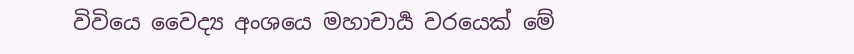විවියෙ වෛද්‍ය අංශයෙ මහාචාර්‍ය වරයෙක් මේ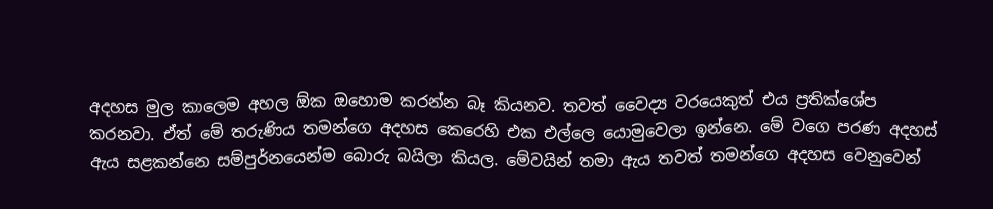අදහස මුල කාලෙම අහල ඕක ඔහොම කරන්න බෑ කියනව. තවත් වෛද්‍ය වරයෙකුත් එය ප්‍රතික්ශේප කරනවා. ඒත් මේ තරුණිය තමන්ගෙ අදහස කෙරෙහි එක එල්ලෙ යොමුවෙලා ඉන්නෙ. මේ වගෙ පරණ අදහස් ඇය සළකන්නෙ සම්පුර්නයෙන්ම බොරු බයිලා කියල. මේවයින් තමා ඇය තවත් තමන්ගෙ අදහස වෙනුවෙන්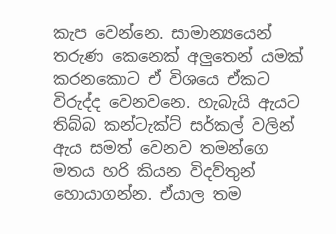කැප වෙන්නෙ. සාමාන්‍යයෙන් තරුණ කෙනෙක් අලුතෙන් යමක් කරනකොට ඒ විශයෙ ඒකට විරුද්ද වෙනවනෙ. හැබැයි ඇයට තිබ්බ කන්ටැක්ට් සර්කල් වලින් ඇය සමත් වෙනව තමන්ගෙ මතය හරි කියන විදව්තුන් හොයාගන්න. ඒයාල තම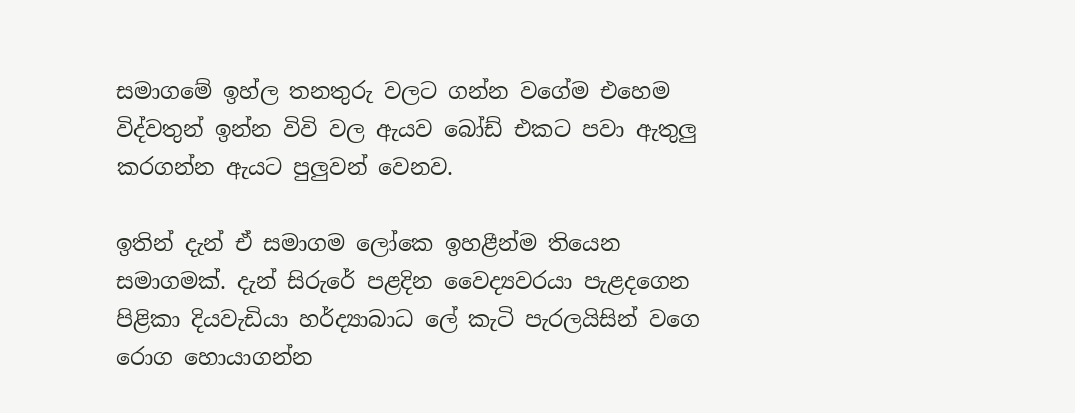සමාගමේ ඉහ්ල තනතුරු වලට ගන්න වගේම එහෙම විද්වතුන් ඉන්න විවි වල ඇයව බෝඩ් එකට පවා ඇතුලු කරගන්න ඇයට පුලුවන් වෙනව.

ඉතින් දැන් ඒ සමාගම ලෝකෙ ඉහළීන්ම තියෙන සමාගමක්. දැන් සිරුරේ පළදින වෛද්‍යවරයා පැළදගෙන පිළිකා දියවැඩියා හර්ද්‍යාබාධ ලේ කැටි පැරලයිසින් වගෙ රොග හොයාගන්න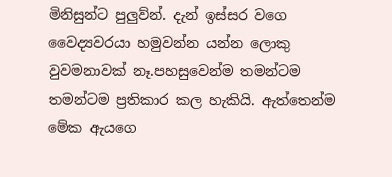මිනිසුන්ට පුලුව්න්. දැන් ඉස්සර වගෙ වෛද්‍යවරයා හමුවන්න යන්න ලොකු වුවමනාවක් නෑ.පහසුවෙන්ම තමන්ටම තමන්ටම ප්‍රතිකාර කල හැකියි. ඇත්තෙන්ම මේක ඇයගෙ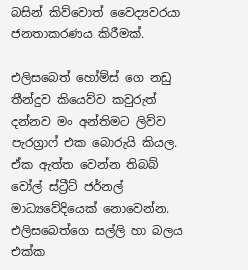බසින් කිව්වොත් වෛද්‍යවරයා ජනතාකරණය කිරීමක්.

එලිසබෙත් හෝම්ස් ගෙ නඩු තීන්දුව කියෙව්ව කවුරුත් දන්නව මං අන්තිමට ලිව්ව පැරග්‍රාෆ් එක බොරුයි කියල. ඒක ඇත්ත වෙන්න තිබබ් වෝල් ස්ට්‍රීට් ජර්නල් මාධ්‍යවේදියෙක් නොවෙන්න. එලිසබෙත්ගෙ සල්ලි හා බලය එක්ක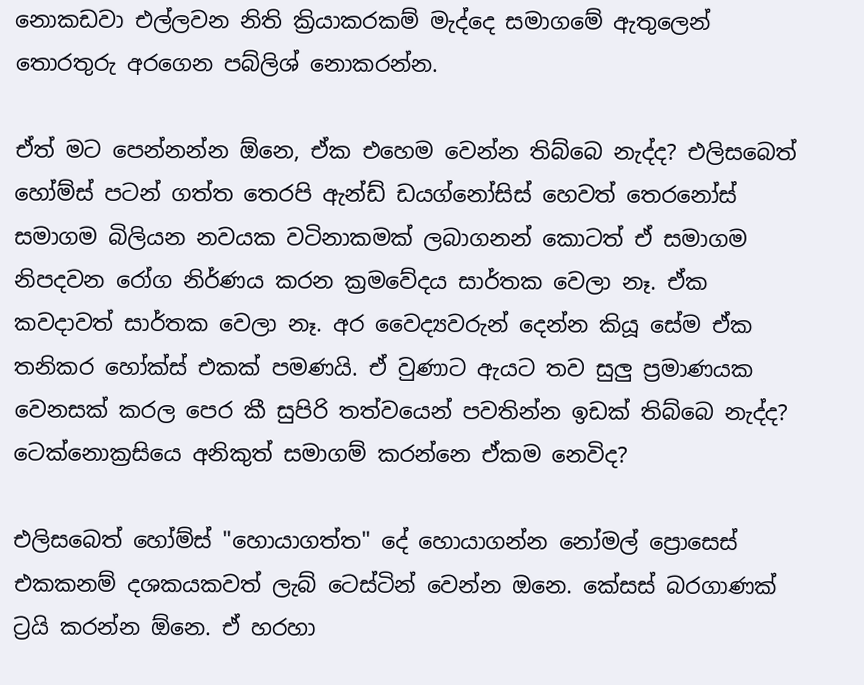නොකඩවා එල්ලවන නිති ක්‍රියාකරකම් මැද්දෙ සමාගමේ ඇතුලෙන් තොරතුරු අරගෙන පබ්ලිශ් නොකරන්න.

ඒත් මට පෙන්නන්න ඕනෙ, ඒක එහෙම වෙන්න තිබ්බෙ නැද්ද? එලිසබෙත් හෝම්ස් පටන් ගත්ත තෙරපි ඇන්ඩ් ඩයග්නෝසිස් හෙවත් තෙරනෝස් සමාගම බිලියන නවයක වටිනාකමක් ලබාගනන් කොටත් ඒ සමාගම නිපදවන රෝග නිර්ණය කරන ක්‍රමවේදය සාර්තක වෙලා නෑ. ඒක කවදාවත් සාර්තක වෙලා නෑ. අර වෛද්‍යවරුන් දෙන්න කියූ සේම ඒක තනිකර හෝක්ස් එකක් පමණයි. ඒ වුණාට ඇයට තව සුලු ප්‍රමාණයක වෙනසක් කරල පෙර කී සුපිරි තත්වයෙන් පවතින්න ඉඩක් තිබ්බෙ නැද්ද? ටෙක්නොක්‍රසියෙ අනිකුත් සමාගම් කරන්නෙ ඒකම නෙවිද?

එලිසබෙත් හෝම්ස් "හොයාගත්ත" දේ හොයාගන්න නෝමල් ප්‍රොසෙස් එකකනම් දශකයකවත් ලැබ් ටෙස්ටින් වෙන්න ඔනෙ. කේසස් බරගාණක් ට්‍රයි කරන්න ඕනෙ. ඒ හරහා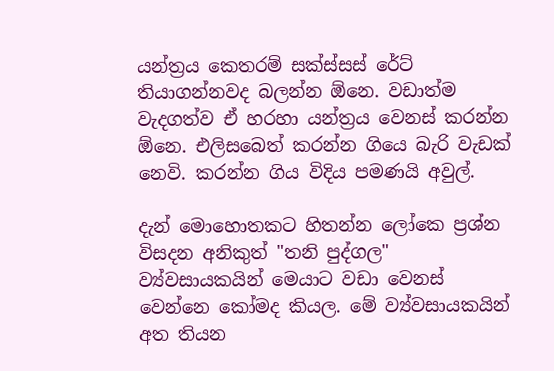යන්ත්‍රය කෙතරම් සක්ස්සස් රේට් තියාගන්නවද බලන්න ඕනෙ. වඩාත්ම වැදගත්ව ඒ හරහා යන්ත්‍රය වෙනස් කරන්න ඕනෙ. එලිසබෙත් කරන්න ගියෙ බැරි වැඩක් නෙවි. කරන්න ගිය විදිය පමණයි අවුල්.

දැන් මොහොතකට හිතන්න ලෝකෙ ප්‍රශ්න විසදන අනිකුත් "තනි පුද්ගල" ව්‍ය්වසායකයින් මෙයාට වඩා වෙනස් වෙන්නෙ කෝමද කියල. මේ ව්‍ය්වසායකයින් අත තියන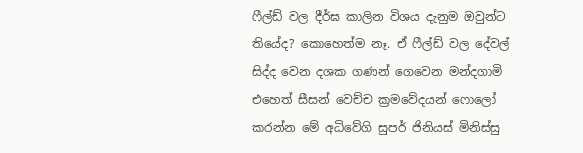ෆීල්ඩ් වල දීර්ඝ කාලින විශය දැනුම ඔවුන්ට තියේද? කොහෙත්ම නෑ. ඒ ෆීල්ඩ් වල දේවල් සිද්ද වෙන දශක ගණන් ගෙවෙන මන්දගාමි එහෙත් සීසන් වෙච්ච ක්‍රමවේදයන් ෆොලෝ කරන්න මේ අධිවේගි සුපර් ජිනියස් මිනිස්සු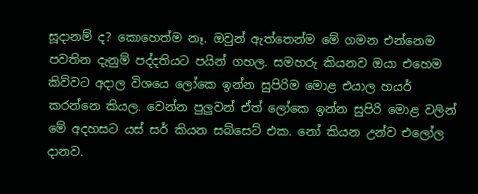සූදානම් ද? කොහෙත්ම නෑ. ඔවුන් ඇත්තෙන්ම මේ ගමන එන්නෙම පවතින දැනුම් පද්දතියට පයින් ගහල. සමහරු කියනව ඔයා එහෙම කිව්වට අදාල විශයෙ ලෝකෙ ඉන්න සුපිරිම මොළ එයාල හයර් කරන්නෙ කියල. වෙන්න පුලුවන් ඒත් ලෝකෙ ඉන්න සුපිරි මොළ වලින් මේ අදහසට යස් සර් කියන සබ්සෙට් එක. නෝ කියන උන්ව එලෝල දානව.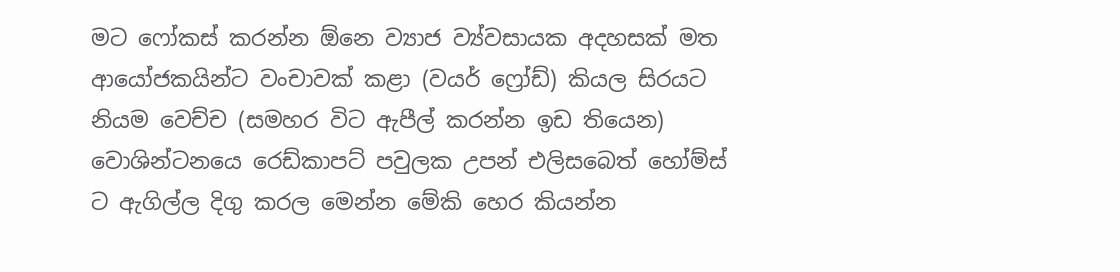මට ෆෝකස් කරන්න ඕනෙ ව්‍යාජ ව්‍ය්වසායක අදහසක් මත ආයෝජකයින්ට වංචාවක් කළා (වයර් ෆ්‍රෝඩ්) කියල සිරයට නියම වෙච්ච (සමහර විට ඇපීල් කරන්න ඉඩ තියෙන) වොශින්ටනයෙ රෙඩ්කාපට් පවුලක උපන් එලිසබෙත් හෝම්ස් ට ඇගිල්ල දිගු කරල මෙන්න මේකි හෙර කියන්න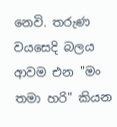නෙවි. තරුණ වයසෙදි බලය ආවම එන "මං තමා හරි" කියන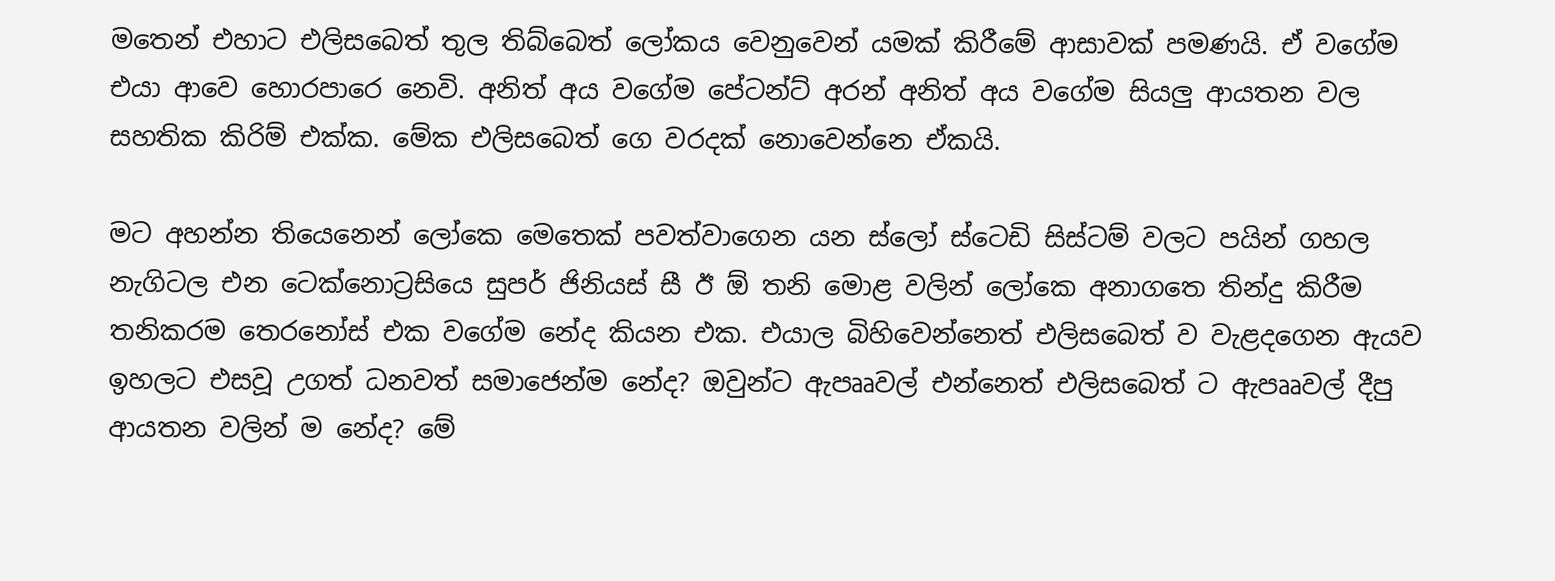මතෙන් එහාට එලිසබෙත් තුල තිබ්බෙත් ලෝකය වෙනුවෙන් යමක් කිරීමේ ආසාවක් පමණයි. ඒ වගේම එයා ආවෙ හොරපාරෙ නෙවි. අනිත් අය වගේම පේටන්ට් අරන් අනිත් අය වගේම සියලු ආයතන වල සහතික කිරිම් එක්ක. මේක එලිසබෙත් ගෙ වරදක් නොවෙන්නෙ ඒකයි.

මට අහන්න තියෙනෙන් ලෝකෙ මෙතෙක් පවත්වාගෙන යන ස්ලෝ ස්ටෙඩි සිස්ටම් වලට පයින් ගහල නැගිටල එන ටෙක්නොට්‍රසියෙ සුපර් ජිනියස් සී ඊ ඕ තනි මොළ වලින් ලෝකෙ අනාගතෙ තින්දු කිරීම තනිකරම තෙරනෝස් එක වගේම නේද කියන එක. එයාල බිහිවෙන්නෙත් එලිසබෙත් ව වැළදගෙන ඇයව ඉහලට එසවූ උගත් ධනවත් සමාජෙන්ම නේද? ඔවුන්ට ඇපෲවල් එන්නෙත් එලිසබෙත් ට ඇපෲවල් දීපු ආයතන වලින් ම නේද? මේ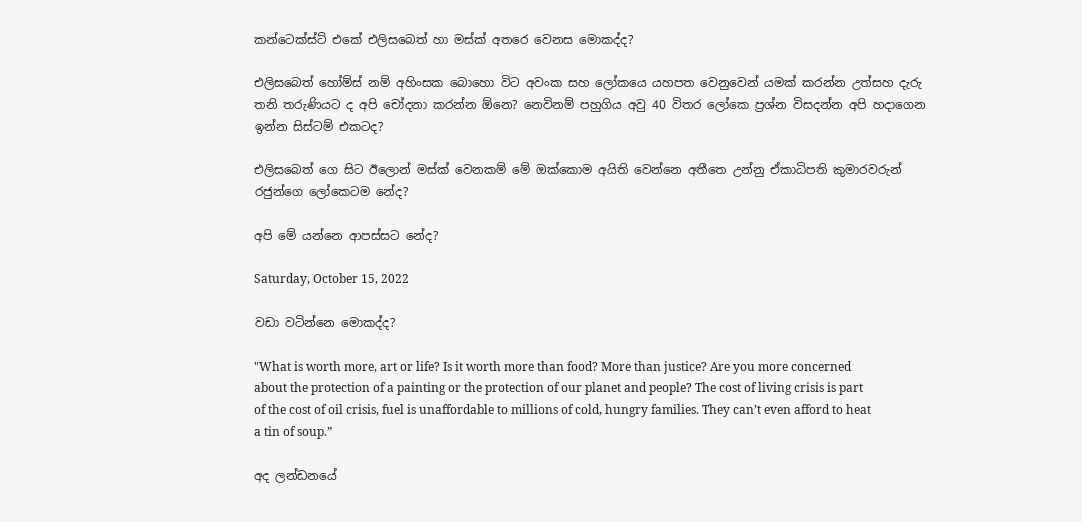කන්ටෙක්ස්ට් එකේ එලිසබෙත් හා මස්ක් අතරෙ වෙනස මොකද්ද?

එලිසබෙත් හෝම්ස් නම් අහිංසක බොහො විට අවංක සහ ලෝකයෙ යහපත වෙනුවෙන් යමක් කරන්න උත්සහ දැරු තනි තරුණියට ද අපි චෝදනා කරන්න ඕනෙ? නෙවිනම් පහුගිය අවු 40 විතර ලෝකෙ ප්‍රශ්න විසදන්න අපි හදාගෙන ඉන්න සිස්ටම් එකටද?

එලිසබෙත් ගෙ සිට ඊලොන් මස්ක් වෙනකම් මේ ඔක්කොම අයිති වෙන්නෙ අතීතෙ උන්නු ඒකාධිපති කුමාරවරුන් රජුන්ගෙ ලෝකෙටම නේද?

අපි මේ යන්නෙ ආපස්සට නේද?

Saturday, October 15, 2022

වඩා වටින්නෙ මොකද්ද?

"What is worth more, art or life? Is it worth more than food? More than justice? Are you more concerned about the protection of a painting or the protection of our planet and people? The cost of living crisis is part of the cost of oil crisis, fuel is unaffordable to millions of cold, hungry families. They can’t even afford to heat a tin of soup.”

අද ලන්ඩනයේ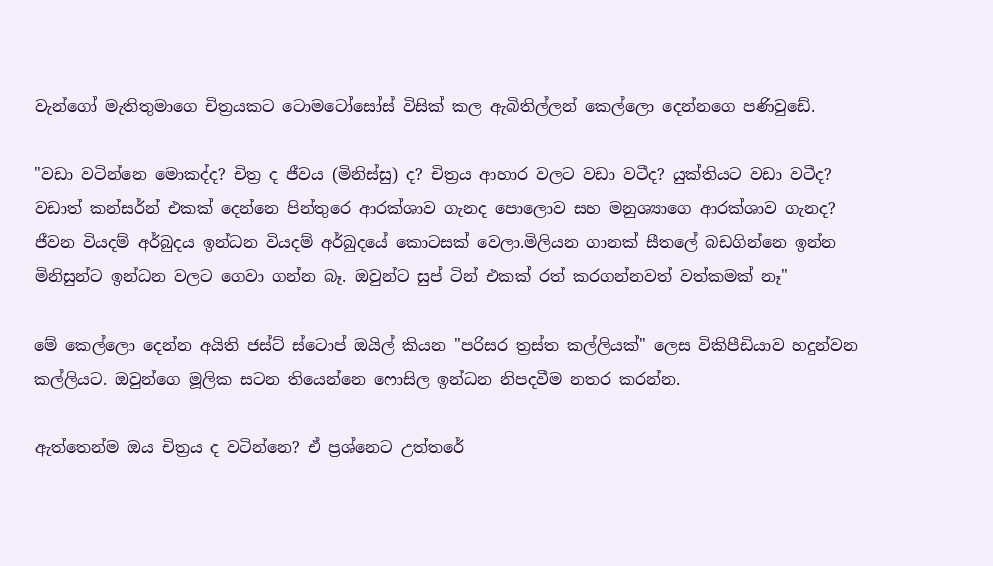වැන්ගෝ මැතිතුමාගෙ චිත්‍රයකට ටොමටෝසෝස් විසික් කල ඇබිතිල්ලන් කෙල්ලො දෙන්නගෙ පණිවුඩේ.

"වඩා වටින්නෙ මොකද්ද? චිත්‍ර ද ජීවය (මිනිස්සු) ද? චිත්‍රය ආහාර වලට වඩා වටීද? යුක්තියට වඩා වටීද? වඩාත් කන්සර්න් එකක් දෙන්නෙ පින්තුරෙ ආරක්ශාව ගැනද පොලොව සහ මනුශ්‍යාගෙ ආරක්ශාව ගැනද? ජීවන වියදම් අර්බුදය ඉන්ධන වියදම් අර්බුදයේ කොටසක් වෙලා.මිලියන ගානක් සීතලේ බඩගින්නෙ ඉන්න මිනිසුන්ට ඉන්ධන වලට ගෙවා ගන්න බෑ. ඔවුන්ට සුප් ටින් එකක් රත් කරගන්නවත් වත්කමක් නෑ"

මේ කෙල්ලො දෙන්න අයිති ජස්ට් ස්ටොප් ඔයිල් කියන "පරිසර ත්‍රස්ත කල්ලියක්" ලෙස විකිපීඩියාව හදුන්වන කල්ලියට. ඔවුන්ගෙ මූලික සටන තියෙන්නෙ ෆොසිල ඉන්ධන නිපදවීම නතර කරන්න.

ඇත්තෙන්ම ඔය චිත්‍රය ද වටින්නෙ? ඒ ප්‍රශ්නෙට උත්තරේ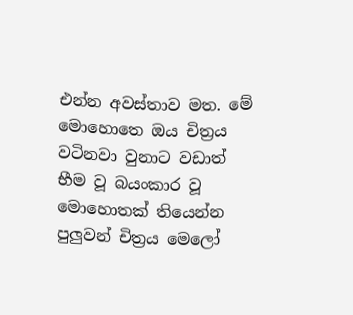එන්න අවස්තාව මත. මේ මොහොතෙ ඔය චිත්‍රය වටිනවා වුනාට වඩාත් භීම වූ බයංකාර වූ මොහොතක් තියෙන්න පුලුවන් චිත්‍රය මෙලෝ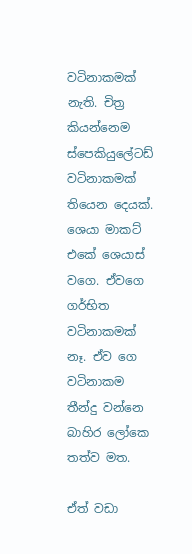වටිනාකමක් නැති. චිත්‍ර කියන්නෙම ස්පෙකියුලේටඩ් වටිනාකමක් තියෙන දෙයක්. ශෙයා මාකට් එකේ ශෙයාස් වගෙ. ඒවගෙ ගර්භිත වටිනාකමක් නෑ. ඒව ගෙ වටිනාකම තීන්දු වන්නෙ බාහිර ලෝකෙ තත්ව මත.

ඒත් වඩා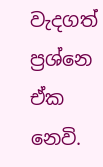වැදගත් ප්‍රශ්නෙ ඒක නෙවි.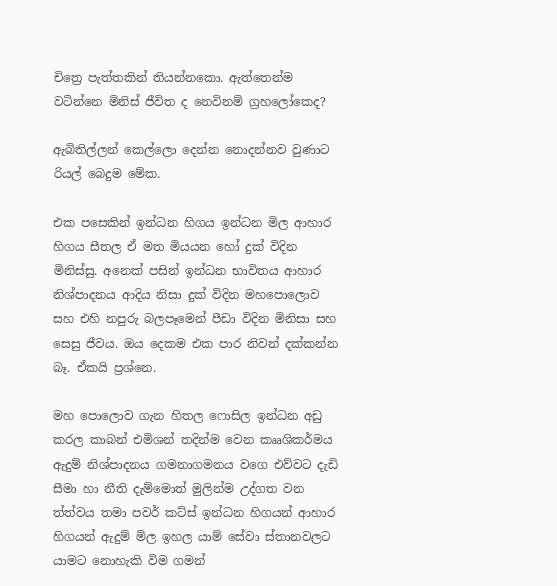චිත්‍රෙ පැත්තකින් තියන්නකො. ඇත්තෙන්ම වටින්නෙ මිනිස් ජීවිත ද නෙවිනම් ග්‍රහලෝකෙද?

ඇබිතිල්ලන් කෙල්ලො දෙන්න නොදන්නව වුණාට රියල් බෙදුම මේක.

එක පසෙකින් ඉන්ධන හිගය ඉන්ධන මිල ආහාර හිගය සීතල ඒ මත මියයන හෝ දුක් විදින මිනිස්සු. අනෙක් පසින් ඉන්ධන භාවිතය ආහාර නිශ්පාදනය ආදිය නිසා දුක් විදින මහපොලොව සහ එහි නපුරු බලපෑමෙන් පීඩා විදින මිනිසා සහ සෙසු ජීවය. ඔය දෙකම එක පාර නිවන් දක්කන්න බෑ. ඒකයි ප්‍රශ්නෙ.

මහ පොලොව ගැන හිතල ෆොසිල ඉන්ධන අඩු කරල කාබන් එමිශන් තදින්ම වෙන කෲශිකර්මය ඇදුම් නිශ්පාදනය ගමනාගමනය වගෙ එව්වට දැඩි සීමා හා නීති දැම්මොත් මුලින්ම උද්ගත වන ත්ත්වය තමා පවර් කට්ස් ඉන්ධන හිගයන් ආහාර හිගයන් ඇදුම් මිල ඉහල යාම් සේවා ස්තානවලට යාමට නොහැකි විම ගමන්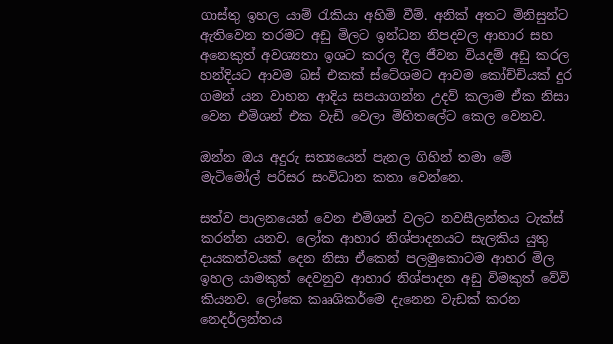ගාස්තු ඉහල යාම් රැකියා අහිමි වීම්. අනික් අතට මිනිසුන්ට ඇතිවෙන තරමට අඩු මිලට ඉන්ධන නිපදවල ආහාර සහ අනෙකුත් අවශ්‍යතා ඉශට කරල දීල ජීවන වියදම් අඩු කරල හන්දියට ආවම බස් එකක් ස්ටේශමට ආවම කෝච්චියක් දුර ගමන් යන වාහන ආදිය සපයාගන්න උදව් කලාම ඒක නිසා වෙන එමිශන් එක වැඩි වෙලා මිහිතලේට කෙල වෙනව.

ඔන්න ඔය අදුරු සත්‍යයෙන් පැනල ගිහින් තමා මේ මැටිමෝල් පරිසර සංවිධාන කතා වෙන්නෙ.

සත්ව පාලනයෙන් වෙන එමිශන් වලට නවසීලන්තය ටැක්ස් කරන්න යනව. ලෝක ආහාර නිශ්පාදනයට සැලකිය යුතු දායකත්වයක් දෙන නිසා ඒකෙන් පලමුකොටම ආහර මිල ඉහල යාමකුත් දෙවනුව ආහාර නිශ්පාදන අඩු විමකුත් වේවි කියනව. ලෝකෙ කෲශිකර්මෙ දැනෙන වැඩක් කරන නෙදර්ලන්තය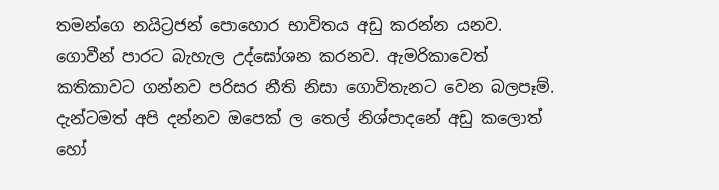තමන්ගෙ නයිට්‍රජන් පොහොර භාවිතය අඩු කරන්න යනව. ගොවීන් පාරට බැහැල උද්ඝෝශන කරනව. ඇමරිකාවෙත් කතිකාවට ගන්නව පරිසර නීති නිසා ගොවිතැනට වෙන බලපෑම්. දැන්ටමත් අපි දන්නව ඔපෙක් ල තෙල් නිශ්පාදනේ අඩු කලොත් හෝ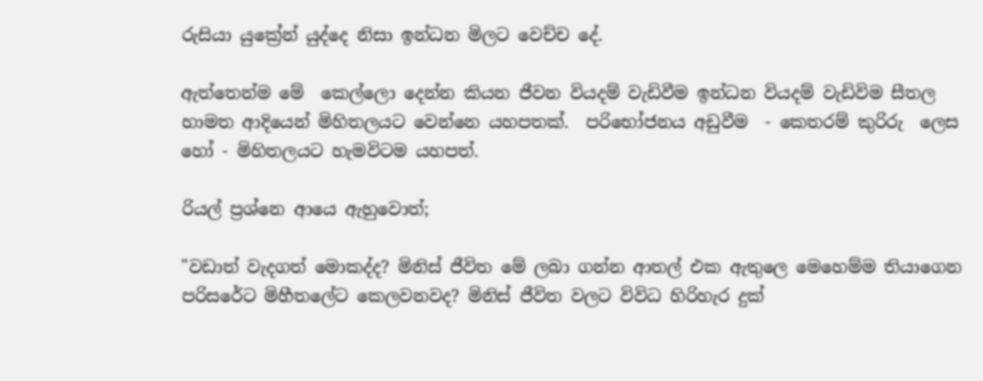රුසියා යුක්‍රේන් යුද්දෙ නිසා ඉන්ධන මිලට වෙච්ච දේ.

ඇත්තෙන්ම මේ  කෙල්ලො දෙන්න කියන ජීවන වියදම් වැඩිවීම ඉන්ධන වියදම් වැඩිවිම සීතල හාමත ආදියෙන් මිහිතලයට වෙන්නෙ යහපතක්.  පරිභෝජනය අඩුවීම  - කෙතරම් කුරිරු  ලෙස හෝ - මිහිතලයට හැමවිටම යහපත්.

රියල් ප්‍රශ්නෙ ආයෙ ඇහුවොත්;

"වඩාත් වැදගත් මොකද්ද? මිනිස් ජීවිත මේ ලබා ගන්න ආතල් එක ඇතුලෙ මෙහෙම්ම තියාගෙන පරිසරේට මිහීතලේට කෙලවනවද? මිනිස් ජීවිත වලට විවිධ හිරිහැර දුක්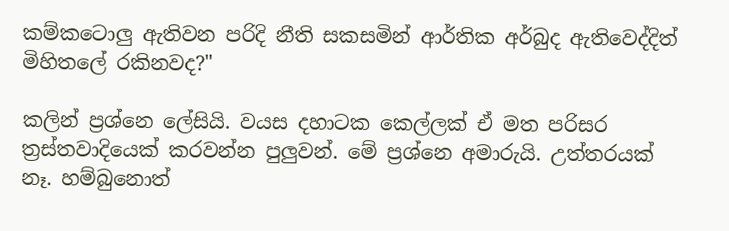කම්කටොලු ඇතිවන පරිදි නීති සකසමින් ආර්තික අර්බුද ඇතිවෙද්දිත් මිහිතලේ රකිනවද?"

කලින් ප්‍රශ්නෙ ලේසියි. වයස දහාටක කෙල්ලක් ඒ මත පරිසර ත්‍රස්තවාදියෙක් කරවන්න පුලුවන්. මේ ප්‍රශ්නෙ අමාරුයි. උත්තරයක් නෑ. හම්බුනොත්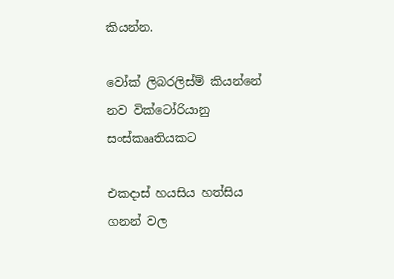කියන්න.

වෝක් ලිබරලිස්ම් කියන්නේ නව වික්ටෝරියානු සංස්කෲතියකට

එකදාස් හයසිය හත්සිය ගනන් වල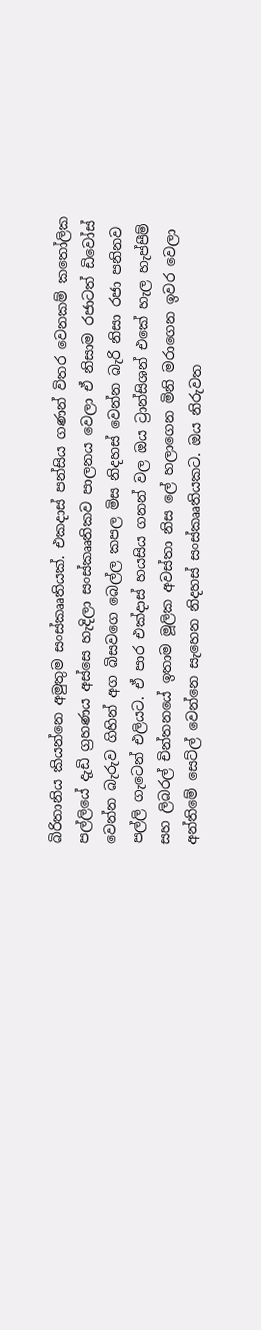බිරිතානිය කියන්නෙ අමුතුම සංස්කෲතියක්. එකදාස් පන්සිය ගණන් විතර වෙනකම් කතෝලික පල්ලියේ දැඩි ග්‍රහණය අස්සෙ හැදිලා සංස්කෲතිකව පාලනය වෙලා ඒ නිසාම රජාටත් ඩිවෝස් වෙන්න බැරුව ගිහින් අග බිසවගෙ බෙල්ල කපල මිස නිදහස් වෙන්න බැරි නිසා රජා පනිනව පල්ලි ගැටෙන් එලියට. ඒ පාර එක්දාස් හයසිය ගනන් වල ඔය ට්‍රාන්සිශන් එකේ හැල හැප්පීම් සහ ලිබරල් චින්තනයේ ඉතාම මූලික අවස්තා නිස ලේ හලාගෙන මිනි මරාගෙන ඉවර වෙලා අන්තිමේ සෙට්ල් වෙන්නෙ සැහෙන නිදහස් සංස්කෲතියකට. ඔය නිරුවත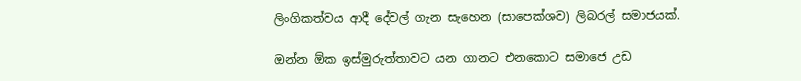ලිංගිකත්වය ආදී දේවල් ගැන සැහෙන (සාපෙක්ශව) ලිබරල් සමාජයක්.

ඔන්න ඕක ඉස්මුරුත්තාවට යන ගානට එනකොට සමාජෙ උඩ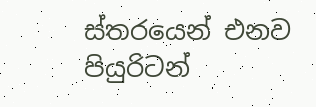ස්තරයෙන් එනව පියුරිටන්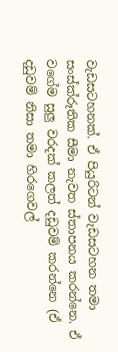වැඩසටහනක්. ඒ පියුරිටන් වැඩසටහන තමා සංස්ක්රූතික සීමා නැවත ස්තාපනය කරන්නෙ. ඒ වගේම සුලු වරදක් කලත් දඩුවම් කරන්නෙ (ඒ දඩුවම් නිසා තමා හිරගෙවල්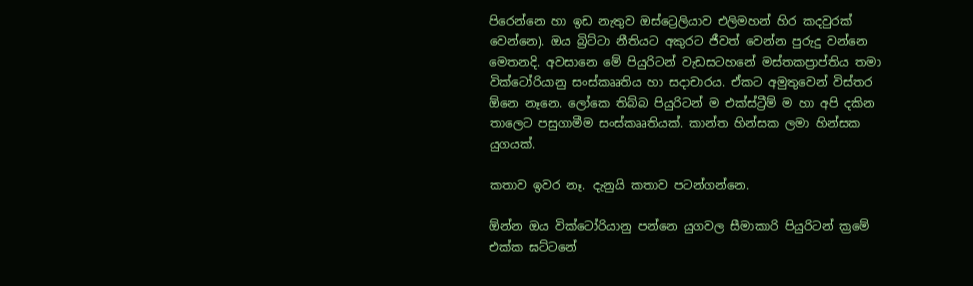පිරෙන්නෙ හා ඉඩ නැතුව ඔස්ට්‍රෙලියාව එලිමහන් හිර කදවුරක් වෙන්නෙ). ඔය බ්‍රිට්ටා නීතියට අකුරට ජීවත් වෙන්න පුරුදු වන්නෙ මෙතනදි. අවසානෙ මේ පියුරිටන් වැඩසටහනේ මස්තකප්‍රාප්තිය තමා වික්ටෝරියානු සංස්කෲතිය හා සදාචාරය. ඒකට අමුතුවෙන් විස්තර ඕනෙ නෑනෙ. ලෝකෙ තිබ්බ පියුරිටන් ම එක්ස්ට්‍රීම් ම හා අපි දකින තාලෙට පසුගාමීම සංස්කෲතියක්. කාන්ත හින්සක ලමා හින්සක යුගයක්.

කතාව ඉවර නෑ. දැනුයි කතාව පටන්ගන්නෙ.

ඕන්න ඔය වික්ටෝරියානු පන්නෙ යුගවල සීමාකාරි පියුරිටන් ක්‍රමේ එක්ක ඝට්ටනේ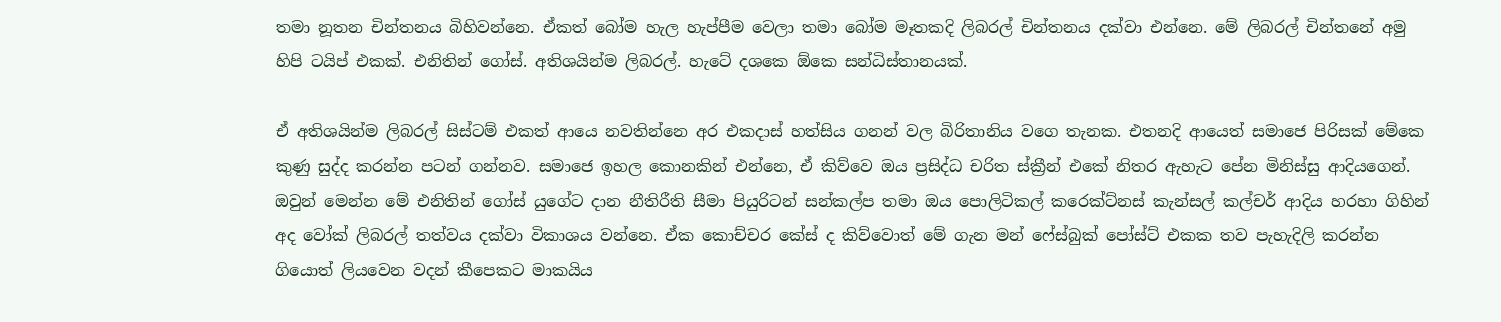තමා නූතන චින්තනය බිහිවන්නෙ. ඒකත් බෝම හැල හැප්පීම වෙලා තමා බෝම මෑතකදි ලිබරල් චින්තනය දක්වා එන්නෙ. මේ ලිබරල් චින්තනේ අමු හිපි ටයිප් එකක්. එනිතින් ගෝස්. අතිශයින්ම ලිබරල්. හැටේ දශකෙ ඕකෙ සන්ධිස්තානයක්.

ඒ අතිශයින්ම ලිබරල් සිස්ටම් එකත් ආයෙ නවතින්නෙ අර එකදාස් හත්සිය ගනන් වල බිරිතානිය වගෙ තැනක. එතනදි ආයෙත් සමාජෙ පිරිසක් මේකෙ කුණු සුද්ද කරන්න පටන් ගන්නව. සමාජෙ ඉහල කොනකින් එන්නෙ, ඒ කිව්වෙ ඔය ප්‍රසිද්ධ චරිත ස්ක්‍රීන් එකේ නිතර ඇහැට පේන මිනිස්සු ආදියගෙන්. ඔවුන් මෙන්න මේ එනිතින් ගෝස් යුගේට දාන නීතිරීති සීමා පියුරිටන් සන්කල්ප තමා ඔය පොලිටිකල් කරෙක්ට්නස් කැන්සල් කල්චර් ආදිය හරහා ගිහින් අද වෝක් ලිබරල් තත්වය දක්වා විකාශය වන්නෙ. ඒක කොච්චර කේස් ද කිව්වොත් මේ ගැන මන් ෆේස්බුක් පෝස්ට් එකක තව පැහැදිලි කරන්න ගියොත් ලියවෙන වදන් කීපෙකට මාකයිය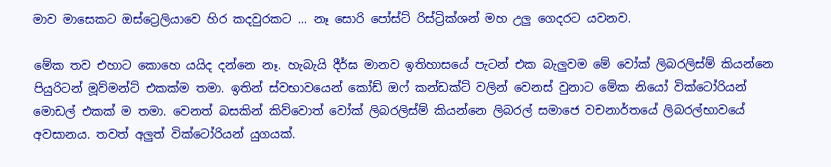මාව මාසෙකට ඔස්ට්‍රෙලියාවෙ හිර කදවුරකට ... නෑ සොරි පෝස්ට් රිස්ට්‍රික්ශන් මහ උලු ගෙදරට යවනව.

මේක තව එහාට කොහෙ යයිද දන්නෙ නෑ. හැබැයි දීර්ඝ මානව ඉතිහාසයේ පැටන් එක බැලුවම මේ වෝක් ලිබරලිස්ම් කියන්නෙ පියුරිටන් මූව්මන්ට් එකක්ම තමා. ඉතින් ස්වභාවයෙන් කෝඩ් ඔෆ් කන්ඩක්ට් වලින් වෙනස් වුනාට මේක නියෝ වික්ටෝරියන් මොඩල් එකක් ම තමා. වෙනත් බසකින් කිව්වොත් වෝක් ලිබරලිස්ම් කියන්නෙ ලිබරල් සමාජෙ වචනාර්තයේ ලිබරල්භාවයේ අවසානය. තවත් අලුත් වික්ටෝරියන් යුගයක්.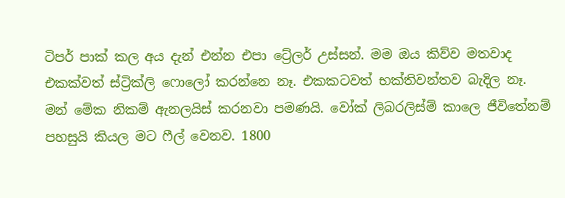ටිපර් පාක් කල අය දැන් එන්න එපා ට්‍රේලර් උස්සන්. මම ඔය කිව්ව මතවාද එකක්වත් ස්ට්‍රික්ලි ෆොලෝ කරන්නෙ නෑ. එකකටවත් භක්තිවන්තව බැදිල නෑ. මන් මේක නිකම් ඇනලයිස් කරනවා පමණයි. වෝක් ලිබරලිස්ම් කාලෙ ජීවිතේනම් පහසුයි කියල මට ෆීල් වෙනව. 1800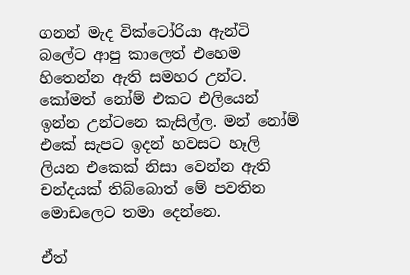ගනන් මැද වික්ටෝරියා ඇන්ටි බලේට ආපු කාලෙත් එහෙම හිතෙන්න ඇති සමහර උන්ට. කෝමත් නෝම් එකට එලියෙන් ඉන්න උන්ටනෙ කැසිල්ල. මන් නෝම් එකේ සැපට ඉදන් හවසට හෑලි ලියන එකෙක් නිසා වෙන්න ඇති චන්දයක් තිබ්බොත් මේ පවතින මොඩලෙට තමා දෙන්නෙ.

ඒත්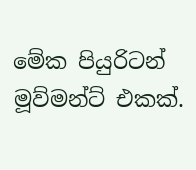මේක පියුරිටන් මූව්මන්ට් එකක්.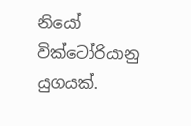නියෝ වික්ටෝරියානු යුගයක්.